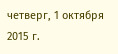четверг, 1 октября 2015 г.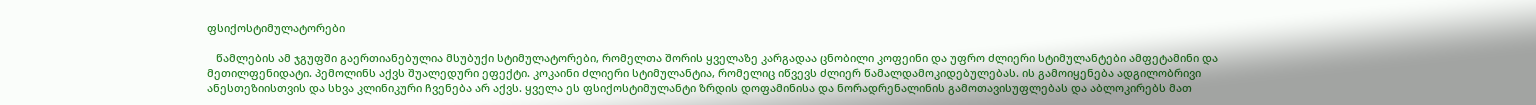ფსიქოსტიმულატორები

   წამლების ამ ჯგუფში გაერთიანებულია მსუბუქი სტიმულატორები, რომელთა შორის ყველაზე კარგადაა ცნობილი კოფეინი და უფრო ძლიერი სტიმულანტები ამფეტამინი და მეთილფენიდატი. პემოლინს აქვს შუალედური ეფექტი. კოკაინი ძლიერი სტიმულანტია, რომელიც იწვევს ძლიერ წამალდამოკიდებულებას. ის გამოიყენება ადგილობრივი ანესთეზიისთვის და სხვა კლინიკური ჩვენება არ აქვს. ყველა ეს ფსიქოსტიმულანტი ზრდის დოფამინისა და ნორადრენალინის გამოთავისუფლებას და აბლოკირებს მათ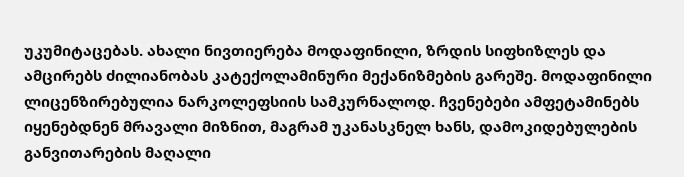უკუმიტაცებას. ახალი ნივთიერება მოდაფინილი, ზრდის სიფხიზლეს და ამცირებს ძილიანობას კატექოლამინური მექანიზმების გარეშე. მოდაფინილი ლიცენზირებულია ნარკოლეფსიის სამკურნალოდ. ჩვენებები ამფეტამინებს იყენებდნენ მრავალი მიზნით, მაგრამ უკანასკნელ ხანს, დამოკიდებულების განვითარების მაღალი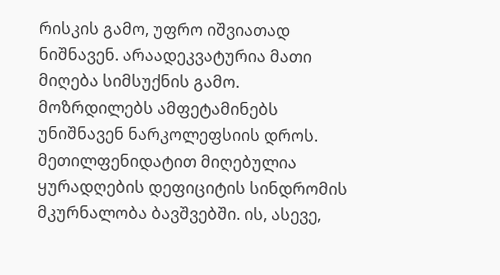რისკის გამო, უფრო იშვიათად ნიშნავენ. არაადეკვატურია მათი მიღება სიმსუქნის გამო. მოზრდილებს ამფეტამინებს უნიშნავენ ნარკოლეფსიის დროს. მეთილფენიდატით მიღებულია ყურადღების დეფიციტის სინდრომის მკურნალობა ბავშვებში. ის, ასევე,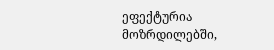ეფექტურია მოზრდილებში,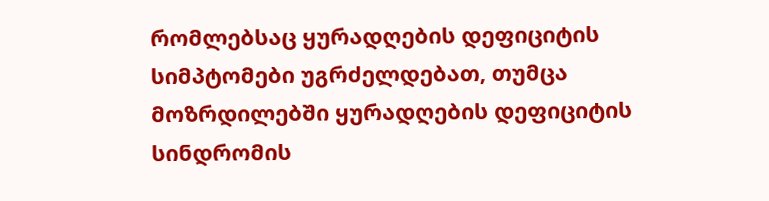რომლებსაც ყურადღების დეფიციტის სიმპტომები უგრძელდებათ, თუმცა მოზრდილებში ყურადღების დეფიციტის სინდრომის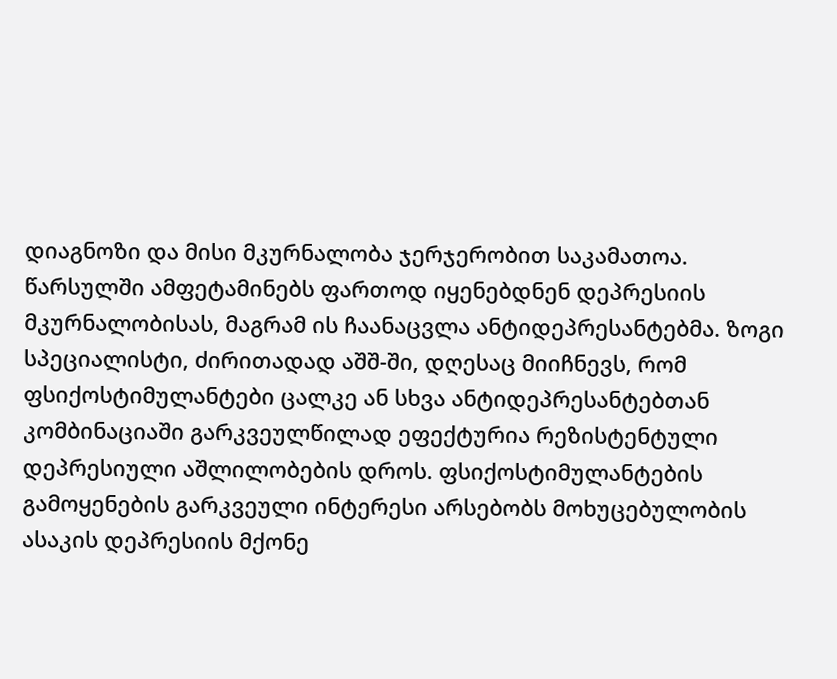დიაგნოზი და მისი მკურნალობა ჯერჯერობით საკამათოა. წარსულში ამფეტამინებს ფართოდ იყენებდნენ დეპრესიის მკურნალობისას, მაგრამ ის ჩაანაცვლა ანტიდეპრესანტებმა. ზოგი სპეციალისტი, ძირითადად აშშ-ში, დღესაც მიიჩნევს, რომ ფსიქოსტიმულანტები ცალკე ან სხვა ანტიდეპრესანტებთან კომბინაციაში გარკვეულწილად ეფექტურია რეზისტენტული დეპრესიული აშლილობების დროს. ფსიქოსტიმულანტების გამოყენების გარკვეული ინტერესი არსებობს მოხუცებულობის ასაკის დეპრესიის მქონე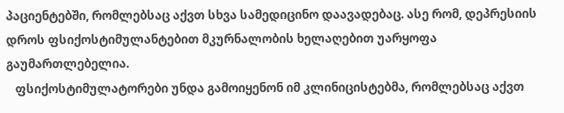პაციენტებში, რომლებსაც აქვთ სხვა სამედიცინო დაავადებაც. ასე რომ, დეპრესიის დროს ფსიქოსტიმულანტებით მკურნალობის ხელაღებით უარყოფა გაუმართლებელია.
   ფსიქოსტიმულატორები უნდა გამოიყენონ იმ კლინიცისტებმა, რომლებსაც აქვთ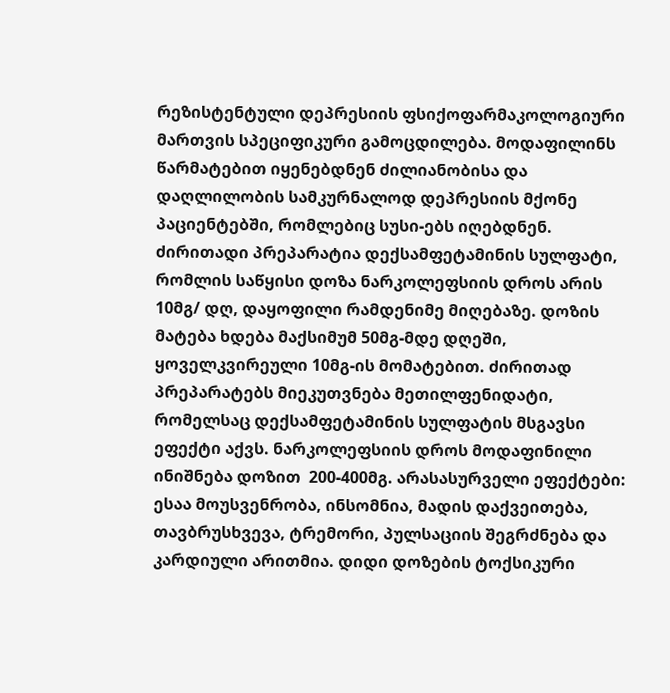რეზისტენტული დეპრესიის ფსიქოფარმაკოლოგიური მართვის სპეციფიკური გამოცდილება. მოდაფილინს წარმატებით იყენებდნენ ძილიანობისა და დაღლილობის სამკურნალოდ დეპრესიის მქონე პაციენტებში, რომლებიც სუსი-ებს იღებდნენ. ძირითადი პრეპარატია დექსამფეტამინის სულფატი, რომლის საწყისი დოზა ნარკოლეფსიის დროს არის 10მგ/ დღ, დაყოფილი რამდენიმე მიღებაზე. დოზის მატება ხდება მაქსიმუმ 50მგ-მდე დღეში, ყოველკვირეული 10მგ-ის მომატებით. ძირითად პრეპარატებს მიეკუთვნება მეთილფენიდატი, რომელსაც დექსამფეტამინის სულფატის მსგავსი ეფექტი აქვს. ნარკოლეფსიის დროს მოდაფინილი ინიშნება დოზით  200-400მგ. არასასურველი ეფექტები: ესაა მოუსვენრობა, ინსომნია, მადის დაქვეითება, თავბრუსხვევა, ტრემორი, პულსაციის შეგრძნება და კარდიული არითმია. დიდი დოზების ტოქსიკური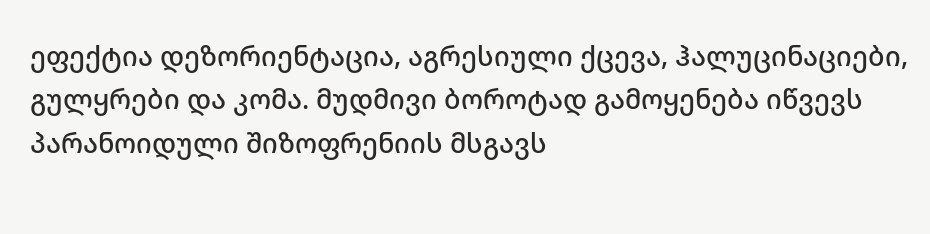ეფექტია დეზორიენტაცია, აგრესიული ქცევა, ჰალუცინაციები, გულყრები და კომა. მუდმივი ბოროტად გამოყენება იწვევს პარანოიდული შიზოფრენიის მსგავს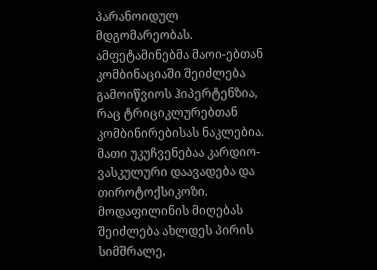პარანოიდულ მდგომარეობას. ამფეტამინებმა მაოი-ებთან კომბინაციაში შეიძლება გამოიწვიოს ჰიპერტენზია, რაც ტრიციკლურებთან კომბინირებისას ნაკლებია. მათი უკუჩვენებაა კარდიო-ვასკულური დაავადება და თიროტოქსიკოზი. მოდაფილინის მიღებას შეიძლება ახლდეს პირის სიმშრალე,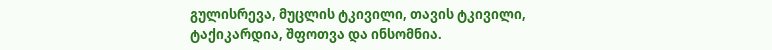გულისრევა, მუცლის ტკივილი, თავის ტკივილი, ტაქიკარდია, შფოთვა და ინსომნია.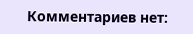Комментариев нет: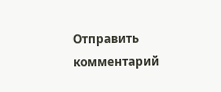Отправить комментарий